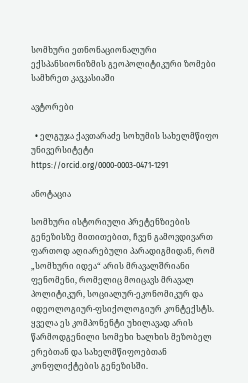სომხური ეთნონაციონალური ექსპანსიონიზმის გეოპოლიტიკური ზომები სამხრეთ კავკასიაში

ავტორები

  • ელგუჯა ქავთარაძე სოხუმის სახელმწიფო უნივერსიტეტი https://orcid.org/0000-0003-0471-1291

ანოტაცია

სომხური ისტორიული პრეტენზიების გენეზისზე მითითებით, ჩვენ გამოვდივართ ფართოდ აღიარებული პარადიგმიდან, რომ „სომხური იდეა“ არის მრავალშრიანი ფენომენი, რომელიც მოიცავს მრავალ პოლიტიკურ, სოციალურ-ეკონომიკურ და იდეოლოგიურ-ფსიქოლოგიურ კონტექსტს. ყველა ეს კომპონენტი უხილავად არის წარმოდგენილი სომეხი ხალხის მეზობელ ერებთან და სახელმწიფოებთან კონფლიქტების გენეზისში.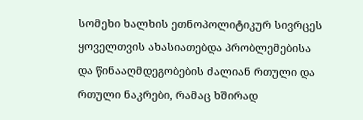სომეხი ხალხის ეთნოპოლიტიკურ სივრცეს ყოველთვის ახასიათებდა პრობლემებისა და წინააღმდეგობების ძალიან რთული და რთული ნაკრები, რამაც ხშირად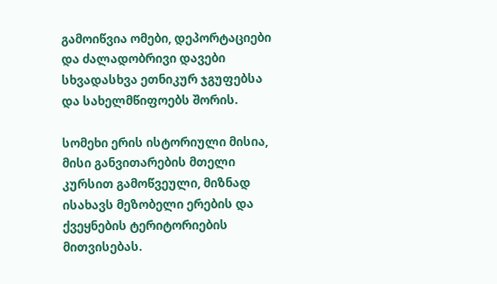გამოიწვია ომები, დეპორტაციები და ძალადობრივი დავები სხვადასხვა ეთნიკურ ჯგუფებსა და სახელმწიფოებს შორის.

სომეხი ერის ისტორიული მისია, მისი განვითარების მთელი კურსით გამოწვეული, მიზნად ისახავს მეზობელი ერების და ქვეყნების ტერიტორიების მითვისებას.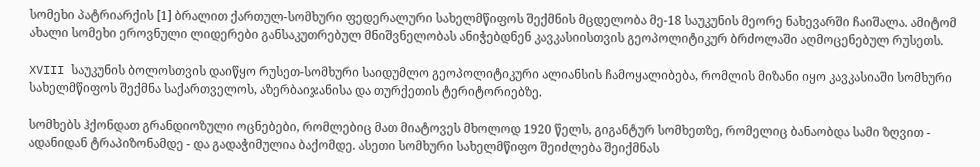სომეხი პატრიარქის [1] ბრალით ქართულ-სომხური ფედერალური სახელმწიფოს შექმნის მცდელობა მე-18 საუკუნის მეორე ნახევარში ჩაიშალა. ამიტომ ახალი სომეხი ეროვნული ლიდერები განსაკუთრებულ მნიშვნელობას ანიჭებდნენ კავკასიისთვის გეოპოლიტიკურ ბრძოლაში აღმოცენებულ რუსეთს.

XVIII საუკუნის ბოლოსთვის დაიწყო რუსეთ-სომხური საიდუმლო გეოპოლიტიკური ალიანსის ჩამოყალიბება, რომლის მიზანი იყო კავკასიაში სომხური სახელმწიფოს შექმნა საქართველოს, აზერბაიჯანისა და თურქეთის ტერიტორიებზე.

სომხებს ჰქონდათ გრანდიოზული ოცნებები, რომლებიც მათ მიატოვეს მხოლოდ 1920 წელს, გიგანტურ სომხეთზე, რომელიც ბანაობდა სამი ზღვით - ადანიდან ტრაპიზონამდე - და გადაჭიმულია ბაქომდე. ასეთი სომხური სახელმწიფო შეიძლება შეიქმნას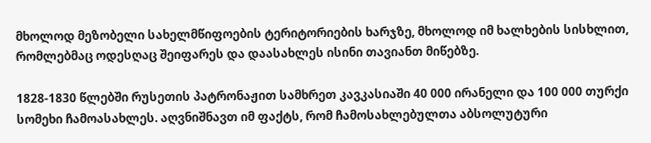მხოლოდ მეზობელი სახელმწიფოების ტერიტორიების ხარჯზე, მხოლოდ იმ ხალხების სისხლით, რომლებმაც ოდესღაც შეიფარეს და დაასახლეს ისინი თავიანთ მიწებზე.

1828-1830 წლებში რუსეთის პატრონაჟით სამხრეთ კავკასიაში 40 000 ირანელი და 100 000 თურქი სომეხი ჩამოასახლეს. აღვნიშნავთ იმ ფაქტს, რომ ჩამოსახლებულთა აბსოლუტური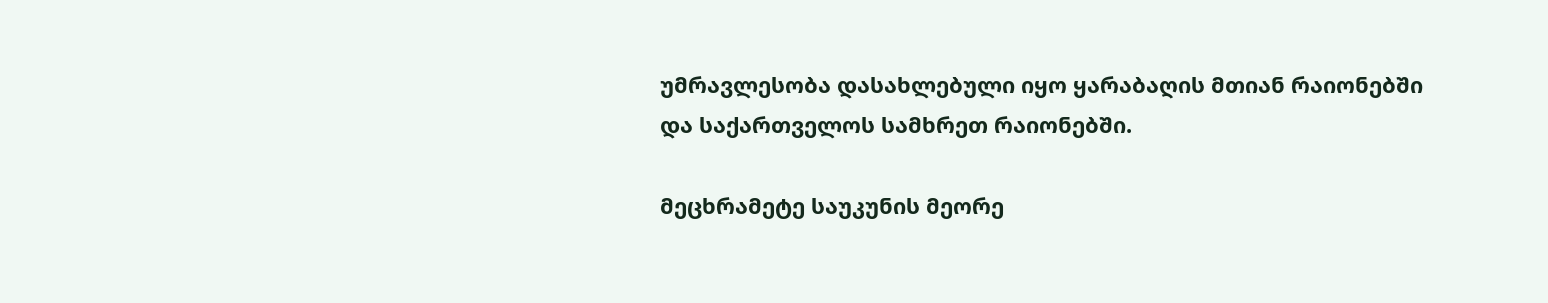უმრავლესობა დასახლებული იყო ყარაბაღის მთიან რაიონებში და საქართველოს სამხრეთ რაიონებში.

მეცხრამეტე საუკუნის მეორე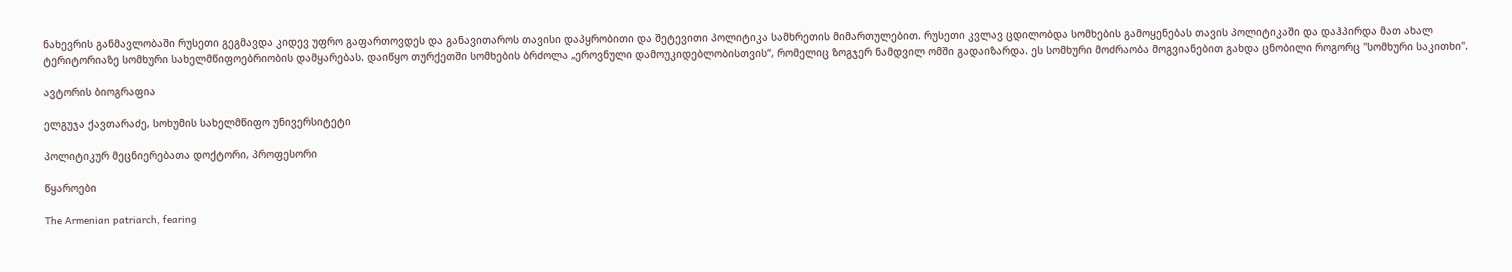ნახევრის განმავლობაში რუსეთი გეგმავდა კიდევ უფრო გაფართოვდეს და განავითაროს თავისი დაპყრობითი და შეტევითი პოლიტიკა სამხრეთის მიმართულებით. რუსეთი კვლავ ცდილობდა სომხების გამოყენებას თავის პოლიტიკაში და დაჰპირდა მათ ახალ ტერიტორიაზე სომხური სახელმწიფოებრიობის დამყარებას. დაიწყო თურქეთში სომხების ბრძოლა „ეროვნული დამოუკიდებლობისთვის“, რომელიც ზოგჯერ ნამდვილ ომში გადაიზარდა. ეს სომხური მოძრაობა მოგვიანებით გახდა ცნობილი როგორც "სომხური საკითხი".

ავტორის ბიოგრაფია

ელგუჯა ქავთარაძე, სოხუმის სახელმწიფო უნივერსიტეტი

პოლიტიკურ მეცნიერებათა დოქტორი, პროფესორი

წყაროები

The Armenian patriarch, fearing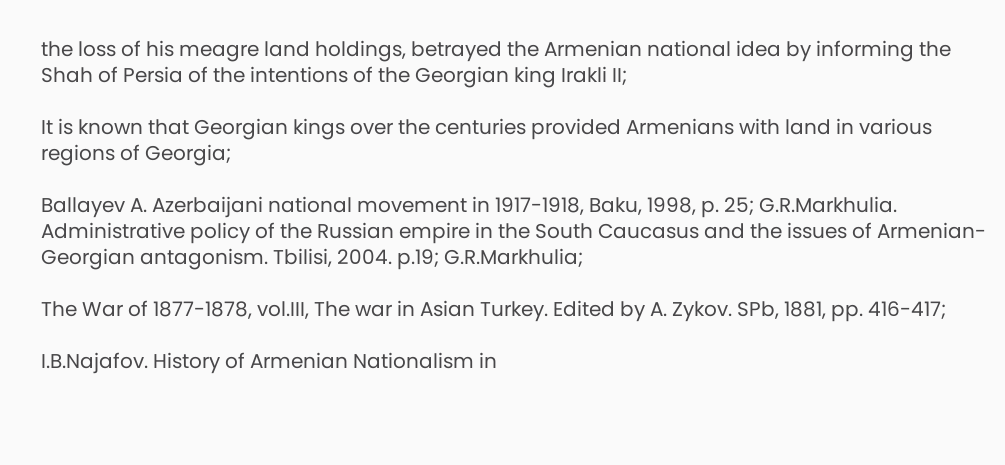the loss of his meagre land holdings, betrayed the Armenian national idea by informing the Shah of Persia of the intentions of the Georgian king Irakli II;

It is known that Georgian kings over the centuries provided Armenians with land in various regions of Georgia;

Ballayev A. Azerbaijani national movement in 1917-1918, Baku, 1998, p. 25; G.R.Markhulia. Administrative policy of the Russian empire in the South Caucasus and the issues of Armenian-Georgian antagonism. Tbilisi, 2004. p.19; G.R.Markhulia;

The War of 1877-1878, vol.III, The war in Asian Turkey. Edited by A. Zykov. SPb, 1881, pp. 416-417;

I.B.Najafov. History of Armenian Nationalism in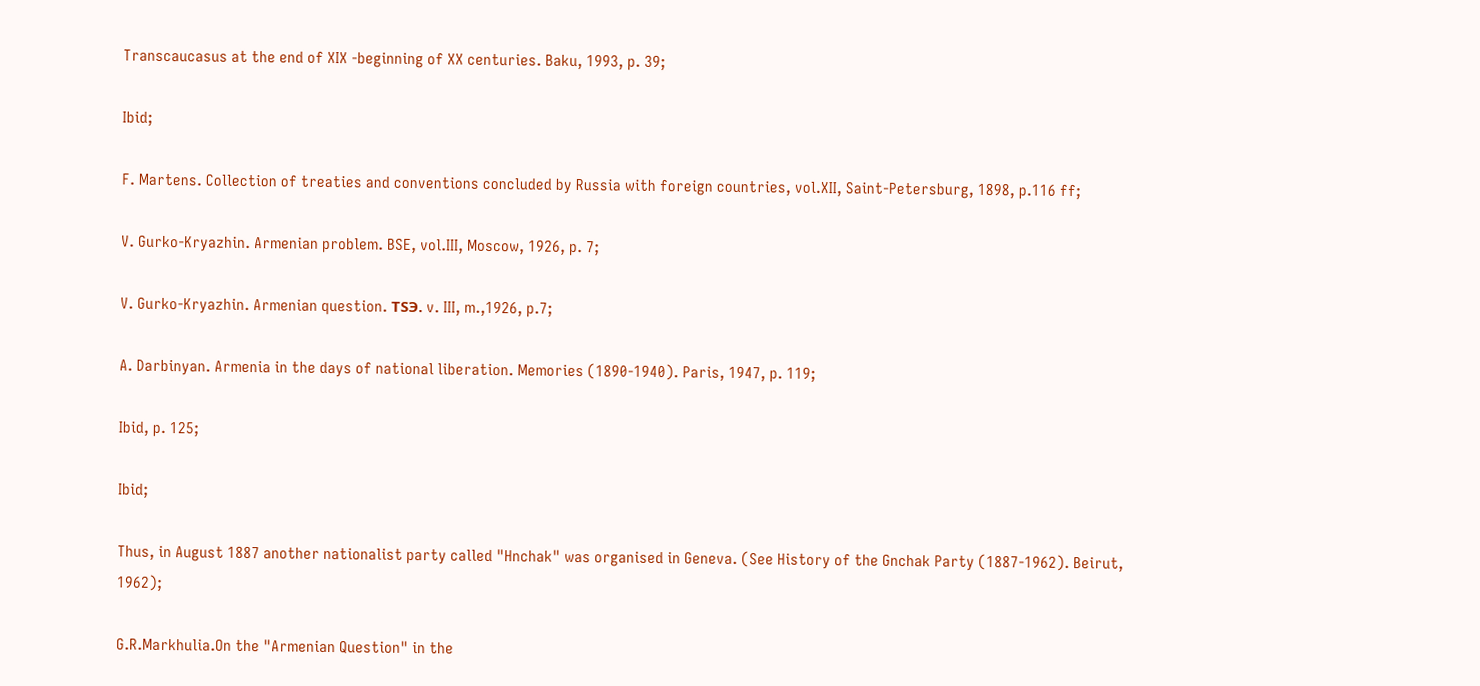Transcaucasus at the end of XIX -beginning of XX centuries. Baku, 1993, p. 39;

Ibid;

F. Martens. Collection of treaties and conventions concluded by Russia with foreign countries, vol.XII, Saint-Petersburg, 1898, p.116 ff;

V. Gurko-Kryazhin. Armenian problem. BSE, vol.III, Moscow, 1926, p. 7;

V. Gurko-Kryazhin. Armenian question. TSЭ. v. III, m.,1926, p.7;

A. Darbinyan. Armenia in the days of national liberation. Memories (1890-1940). Paris, 1947, p. 119;

Ibid, p. 125;

Ibid;

Thus, in August 1887 another nationalist party called "Hnchak" was organised in Geneva. (See History of the Gnchak Party (1887-1962). Beirut, 1962);

G.R.Markhulia.On the "Armenian Question" in the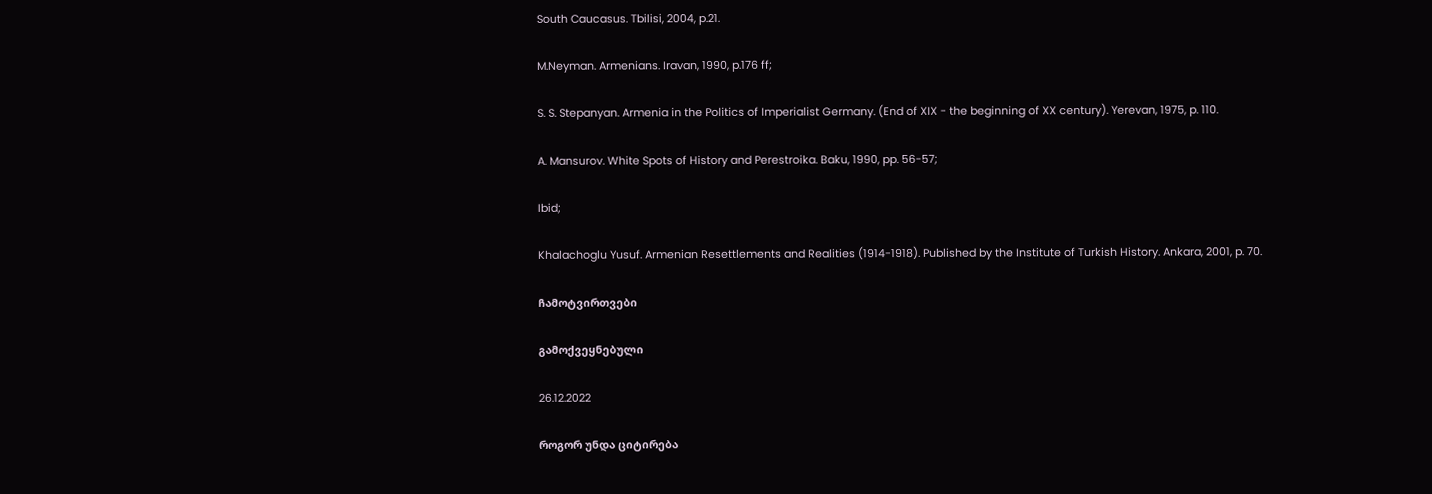South Caucasus. Tbilisi, 2004, p.21.

M.Neyman. Armenians. Iravan, 1990, p.176 ff;

S. S. Stepanyan. Armenia in the Politics of Imperialist Germany. (End of XIX - the beginning of XX century). Yerevan, 1975, p. 110.

A. Mansurov. White Spots of History and Perestroika. Baku, 1990, pp. 56-57;

Ibid;

Khalachoglu Yusuf. Armenian Resettlements and Realities (1914-1918). Published by the Institute of Turkish History. Ankara, 2001, p. 70.

ჩამოტვირთვები

გამოქვეყნებული

26.12.2022

როგორ უნდა ციტირება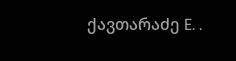ქავთარაძე E. .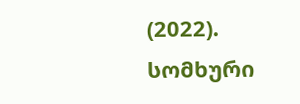(2022). სომხური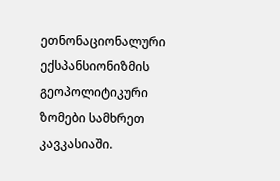ეთნონაციონალური ექსპანსიონიზმის გეოპოლიტიკური ზომები სამხრეთ კავკასიაში.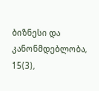ბიზნესი და კანონმდებლობა, 15(3),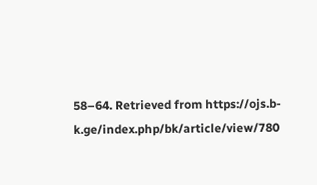58–64. Retrieved from https://ojs.b-k.ge/index.php/bk/article/view/780